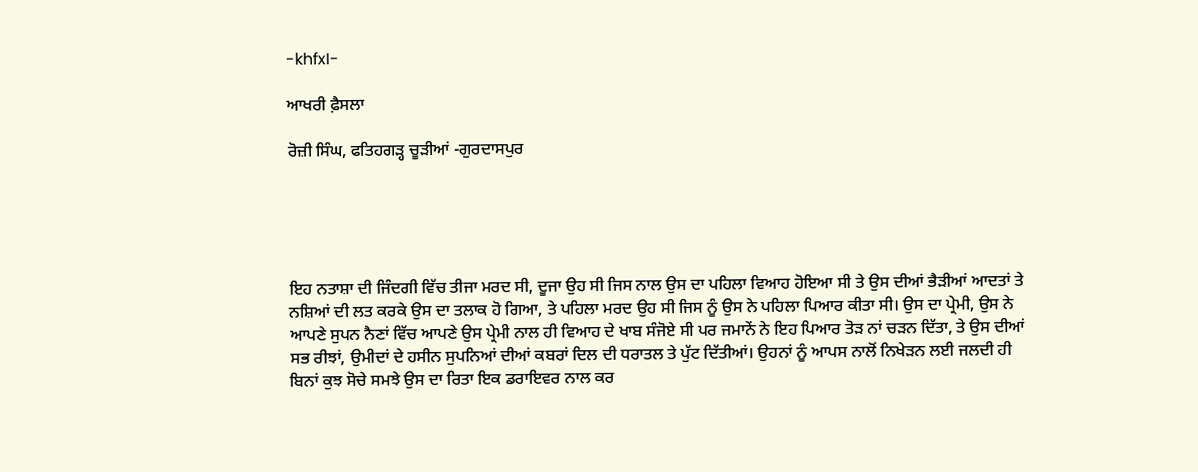-khfxI-

ਆਖਰੀ ਫ਼ੈਸਲਾ

ਰੋਜ਼ੀ ਸਿੰਘ, ਫਤਿਹਗੜ੍ਹ ਚੂੜੀਆਂ -ਗੁਰਦਾਸਪੁਰ





ਇਹ ਨਤਾਸ਼ਾ ਦੀ ਜਿੰਦਗੀ ਵਿੱਚ ਤੀਜਾ ਮਰਦ ਸੀ, ਦੂਜਾ ਉਹ ਸੀ ਜਿਸ ਨਾਲ ਉਸ ਦਾ ਪਹਿਲਾ ਵਿਆਹ ਹੋਇਆ ਸੀ ਤੇ ਉਸ ਦੀਆਂ ਭੈੜੀਆਂ ਆਦਤਾਂ ਤੇ ਨਸ਼ਿਆਂ ਦੀ ਲਤ ਕਰਕੇ ਉਸ ਦਾ ਤਲਾਕ ਹੋ ਗਿਆ, ਤੇ ਪਹਿਲਾ ਮਰਦ ਉਹ ਸੀ ਜਿਸ ਨੂੰ ਉਸ ਨੇ ਪਹਿਲਾ ਪਿਆਰ ਕੀਤਾ ਸੀ। ਉਸ ਦਾ ਪ੍ਰੇਮੀ, ਉਸ ਨੇ ਆਪਣੇ ਸੁਪਨ ਨੈਣਾਂ ਵਿੱਚ ਆਪਣੇ ਉਸ ਪ੍ਰੇਮੀ ਨਾਲ ਹੀ ਵਿਆਹ ਦੇ ਖਾਬ ਸੰਜੋਏ ਸੀ ਪਰ ਜਮਾਨੇਂ ਨੇ ਇਹ ਪਿਆਰ ਤੋੜ ਨਾਂ ਚੜਨ ਦਿੱਤਾ, ਤੇ ਉਸ ਦੀਆਂ ਸਭ ਰੀਝਾਂ, ਉਮੀਦਾਂ ਦੇ ਹਸੀਨ ਸੁਪਨਿਆਂ ਦੀਆਂ ਕਬਰਾਂ ਦਿਲ ਦੀ ਧਰਾਤਲ ਤੇ ਪੁੱਟ ਦਿੱਤੀਆਂ। ਉਹਨਾਂ ਨੂੰ ਆਪਸ ਨਾਲੋਂ ਨਿਖੇੜਨ ਲਈ ਜਲਦੀ ਹੀ ਬਿਨਾਂ ਕੁਝ ਸੋਚੇ ਸਮਝੇ ਉਸ ਦਾ ਰਿਤਾ ਇਕ ਡਰਾਇਵਰ ਨਾਲ ਕਰ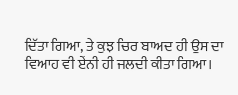ਦਿੱਤਾ ਗਿਆ, ਤੇ ਕੁਝ ਚਿਰ ਬਾਅਦ ਹੀ ਉਸ ਦਾ ਵਿਆਹ ਵੀ ਏਂਨੀ ਹੀ ਜਲਦੀ ਕੀਤਾ ਗਿਆ।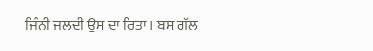ਜਿੰਨੀ ਜਲਦੀ ਉਸ ਦਾ ਰਿਤਾ। ਬਸ ਗੱਲ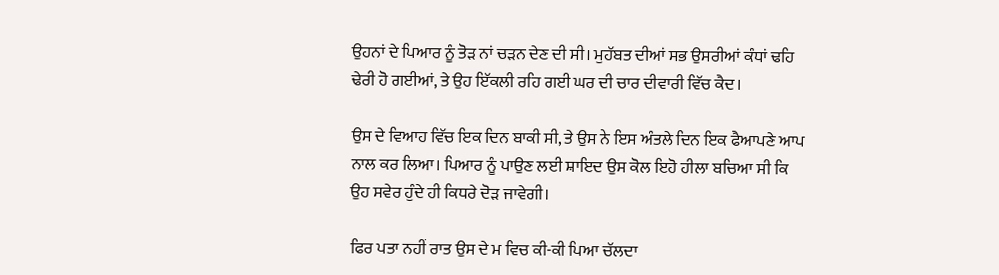ਉਹਨਾਂ ਦੇ ਪਿਆਰ ਨੂੰ ਤੋੜ ਨਾਂ ਚੜਨ ਦੇਣ ਦੀ ਸੀ। ਮੁਹੱਬਤ ਦੀਆਂ ਸਭ ਉਸਰੀਆਂ ਕੰਧਾਂ ਢਹਿ ਢੇਰੀ ਹੋ ਗਈਆਂ, ਤੇ ਉਹ ਇੱਕਲੀ ਰਹਿ ਗਈ ਘਰ ਦੀ ਚਾਰ ਦੀਵਾਰੀ ਵਿੱਚ ਕੈਦ।

ਉਸ ਦੇ ਵਿਆਹ ਵਿੱਚ ਇਕ ਦਿਨ ਬਾਕੀ ਸੀ, ਤੇ ਉਸ ਨੇ ਇਸ ਅੰਤਲੇ ਦਿਨ ਇਕ ਫੈਆਪਣੇ ਆਪ ਨਾਲ ਕਰ ਲਿਆ। ਪਿਆਰ ਨੂੰ ਪਾਉਣ ਲਈ ਸ਼ਾਇਦ ਉਸ ਕੋਲ ਇਹੋ ਹੀਲਾ ਬਚਿਆ ਸੀ ਕਿ ਉਹ ਸਵੇਰ ਹੁੰਦੇ ਹੀ ਕਿਧਰੇ ਦੋੜ ਜਾਵੇਗੀ।

ਫਿਰ ਪਤਾ ਨਹੀਂ ਰਾਤ ਉਸ ਦੇ ਮ ਵਿਚ ਕੀ-ਕੀ ਪਿਆ ਚੱਲਦਾ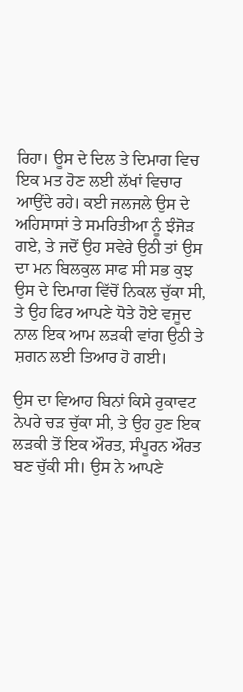ਰਿਹਾ। ਊਸ ਦੇ ਦਿਲ ਤੇ ਦਿਮਾਗ ਵਿਚ ਇਕ ਮਤ ਹੋਣ ਲਈ ਲੱਖਾਂ ਵਿਚਾਰ ਆਉਂਦੇ ਰਹੇ। ਕਈ ਜਲਜਲੇ ਉਸ ਦੇ ਅਹਿਸਾਸਾਂ ਤੇ ਸਮਰਿਤੀਆ ਨੂੰ ਝੰਜੋੜ ਗਏ, ਤੇ ਜਦੋਂ ਉਹ ਸਵੇਰੇ ਉਠੀ ਤਾਂ ਉਸ ਦਾ ਮਨ ਬਿਲਕੁਲ ਸਾਫ ਸੀ ਸਭ ਕੁਝ ਉਸ ਦੇ ਦਿਮਾਗ ਵਿੱਚੋਂ ਨਿਕਲ ਚੁੱਕਾ ਸੀ, ਤੇ ਉਹ ਫਿਰ ਆਪਣੇ ਧੋਤੇ ਹੋਏ ਵਜੂਦ ਨਾਲ ਇਕ ਆਮ ਲੜਕੀ ਵਾਂਗ ਉਠੀ ਤੇ ਸ਼ਗਨ ਲਈ ਤਿਆਰ ਹੋ ਗਈ।

ਉਸ ਦਾ ਵਿਆਹ ਬਿਨਾਂ ਕਿਸੇ ਰੁਕਾਵਟ ਨੇਪਰੇ ਚੜ ਚੁੱਕਾ ਸੀ, ਤੇ ਉਹ ਹੁਣ ਇਕ ਲੜਕੀ ਤੋਂ ਇਕ ਔਰਤ, ਸੰਪੂਰਨ ਔਰਤ ਬਣ ਚੁੱਕੀ ਸੀ। ਉਸ ਨੇ ਆਪਣੇ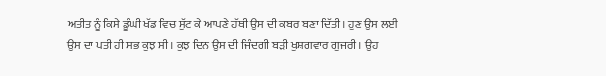ਅਤੀਤ ਨੂੰ ਕਿਸੇ ਡੂੰਘੀ ਖੱਡ ਵਿਚ ਸੁੱਟ ਕੇ ਆਪਣੇ ਹੱਥੀ ਉਸ ਦੀ ਕਬਰ ਬਣਾ ਦਿੱਤੀ। ਹੁਣ ਉਸ ਲਈ ਉਸ ਦਾ ਪਤੀ ਹੀ ਸਭ ਕੁਝ ਸੀ। ਕੁਝ ਦਿਨ ਉਸ ਦੀ ਜਿੰਦਗੀ ਬੜੀ ਖੁਸ਼ਗਵਾਰ ਗੁਜਰੀ। ਉਹ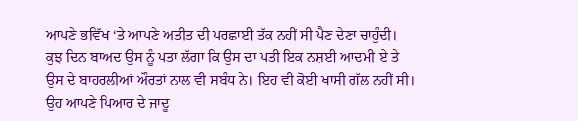ਆਪਣੇ ਭਵਿੱਖ ‘ਤੇ ਆਪਣੇ ਅਤੀਤ ਦੀ ਪਰਛਾਈ ਤੱਕ ਨਹੀਂ ਸੀ ਪੈਣ ਦੇਣਾ ਚਾਹੁੰਦੀ। ਕੁਝ ਦਿਨ ਬਾਅਦ ਉਸ ਨੂੰ ਪਤਾ ਲੱਗਾ ਕਿ ਉਸ ਦਾ ਪਤੀ ਇਕ ਨਸ਼ਈ ਆਦਮੀ ਏ ਤੇ ਉਸ ਦੇ ਬਾਹਰਲੀਆਂ ਔਰਤਾਂ ਨਾਲ ਵੀ ਸਬੰਧ ਨੇ। ਇਹ ਵੀ ਕੋਈ ਖਾਸੀ ਗੱਲ ਨਹੀਂ ਸੀ। ਉਹ ਆਪਣੇ ਪਿਆਰ ਦੇ ਜਾਦੂ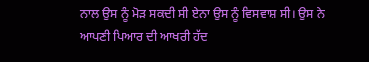ਨਾਲ ਉਸ ਨੂੰ ਮੋੜ ਸਕਦੀ ਸੀ ਏਨਾ ਉਸ ਨੂੰ ਵਿਸਵਾਸ਼ ਸੀ। ਉਸ ਨੇ ਆਪਣੀ ਪਿਆਰ ਦੀ ਆਖਰੀ ਹੱਦ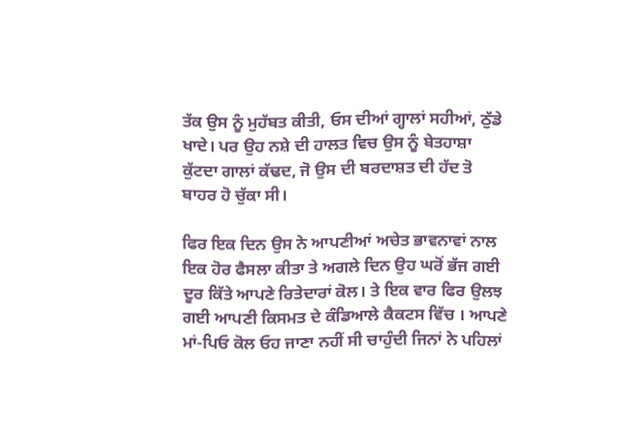ਤੱਕ ਉਸ ਨੂੰ ਮੁਹੱਬਤ ਕੀਤੀ, ਓਸ ਦੀਆਂ ਗ੍ਹਾਲਾਂ ਸਹੀਆਂ, ਠੁੱਡੇ ਖਾਦੇ। ਪਰ ਉਹ ਨਸ਼ੇ ਦੀ ਹਾਲਤ ਵਿਚ ਉਸ ਨੂੰ ਬੇਤਹਾਸ਼ਾ ਕੁੱਟਦਾ ਗਾਲਾਂ ਕੱਢਦ, ਜੋ ਉਸ ਦੀ ਬਰਦਾਸ਼ਤ ਦੀ ਹੱਦ ਤੋ ਬਾਹਰ ਹੋ ਚੁੱਕਾ ਸੀ।

ਫਿਰ ਇਕ ਦਿਨ ਉਸ ਨੇ ਆਪਣੀਆਂ ਅਚੇਤ ਭਾਵਨਾਵਾਂ ਨਾਲ ਇਕ ਹੋਰ ਫੈਸਲਾ ਕੀਤਾ ਤੇ ਅਗਲੇ ਦਿਨ ਉਹ ਘਰੋਂ ਭੱਜ ਗਈ ਦੂਰ ਕਿੱਤੇ ਆਪਣੇ ਰਿਤੇਦਾਰਾਂ ਕੋਲ। ਤੇ ਇਕ ਵਾਰ ਫਿਰ ਉਲਝ ਗਈ ਆਪਣੀ ਕਿਸਮਤ ਦੇ ਕੰਡਿਆਲੇ ਕੈਕਟਸ ਵਿੱਚ । ਆਪਣੇ ਮਾਂ-ਪਿਓ ਕੋਲ ਓਹ ਜਾਣਾ ਨਹੀਂ ਸੀ ਚਾਹੁੰਦੀ ਜਿਨਾਂ ਨੇ ਪਹਿਲਾਂ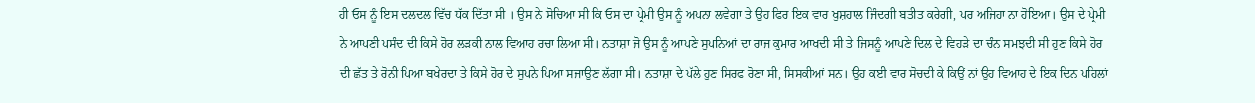ਹੀ ਓਸ ਨੂੰ ਇਸ ਦਲਦਲ ਵਿੱਚ ਧੱਕ ਦਿੱਤਾ ਸੀ । ਉਸ ਨੇ ਸੋਚਿਆ ਸੀ ਕਿ ਓਸ ਦਾ ਪ੍ਰੇਮੀ ਉਸ ਨੂੰ ਅਪਨਾ ਲਵੇਗਾ ਤੇ ਉਹ ਫਿਰ ਇਕ ਵਾਰ ਖੁਸ਼ਹਾਲ ਜਿੰਦਗੀ ਬਤੀਤ ਕਰੇਗੀ, ਪਰ ਅਜਿਹਾ ਨਾ ਹੋਇਆ। ਉਸ ਦੇ ਪ੍ਰੇਮੀ ਨੇ ਆਪਣੀ ਪਸੰਦ ਦੀ ਕਿਸੇ ਹੋਰ ਲੜਕੀ ਨਾਲ ਵਿਆਹ ਰਚਾ ਲਿਆ ਸੀ। ਨਤਾਸ਼ਾ ਜੋ ਉਸ ਨੂੰ ਆਪਣੇ ਸੁਪਨਿਆਂ ਦਾ ਰਾਜ ਕੁਮਾਰ ਆਖਦੀ ਸੀ ਤੇ ਜਿਸਨੂੰ ਆਪਣੇ ਦਿਲ ਦੇ ਵਿਹੜੇ ਦਾ ਚੰਨ ਸਮਝਦੀ ਸੀ ਹੁਣ ਕਿਸੇ ਹੋਰ ਦੀ ਛੱਤ ਤੇ ਰੋਨੀ ਪਿਆ ਬਖੇਰਦਾ ਤੇ ਕਿਸੇ ਹੋਰ ਦੇ ਸੁਪਨੇ ਪਿਆ ਸਜਾਉਣ ਲੱਗਾ ਸੀ। ਨਤਾਸ਼ਾ ਦੇ ਪੱਲੇ ਹੁਣ ਸਿਰਫ ਰੋਣਾ ਸੀ, ਸਿਸਕੀਆਂ ਸਨ। ਉਹ ਕਈ ਵਾਰ ਸੋਚਦੀ ਕੇ ਕਿਉਂ ਨਾਂ ਉਹ ਵਿਆਹ ਦੇ ਇਕ ਦਿਨ ਪਹਿਲਾਂ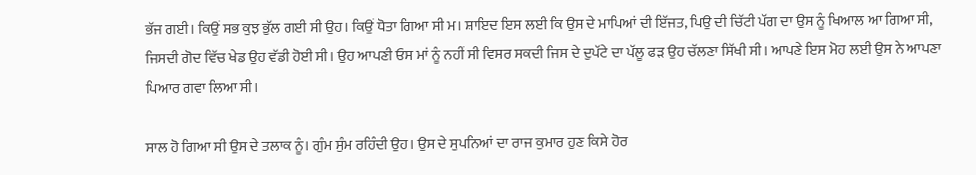ਭੱਜ ਗਈ। ਕਿਉਂ ਸਭ ਕੁਝ ਭੁੱਲ ਗਈ ਸੀ ਉਹ। ਕਿਉਂ ਧੋਤਾ ਗਿਆ ਸੀ ਮ। ਸ਼ਾਇਦ ਇਸ ਲਈ ਕਿ ਉਸ ਦੇ ਮਾਪਿਆਂ ਦੀ ਇੱਜਤ, ਪਿਉ ਦੀ ਚਿੱਟੀ ਪੱਗ ਦਾ ਉਸ ਨੂੰ ਖਿਆਲ ਆ ਗਿਆ ਸੀ, ਜਿਸਦੀ ਗੋਦ ਵਿੱਚ ਖੇਡ ਉਹ ਵੱਡੀ ਹੋਈ ਸੀ। ਉਹ ਆਪਣੀ ਓਸ ਮਾਂ ਨੂੰ ਨਹੀਂ ਸੀ ਵਿਸਰ ਸਕਦੀ ਜਿਸ ਦੇ ਦੁਪੱਟੇ ਦਾ ਪੱਲੂ ਫੜ ਉਹ ਚੱਲਣਾ ਸਿੱਖੀ ਸੀ। ਆਪਣੇ ਇਸ ਮੋਹ ਲਈ ਉਸ ਨੇ ਆਪਣਾ ਪਿਆਰ ਗਵਾ ਲਿਆ ਸੀ।

ਸਾਲ ਹੋ ਗਿਆ ਸੀ ਉਸ ਦੇ ਤਲਾਕ ਨੂੰ। ਗੁੰਮ ਸੁੰਮ ਰਹਿੰਦੀ ਉਹ। ਉਸ ਦੇ ਸੁਪਨਿਆਂ ਦਾ ਰਾਜ ਕੁਮਾਰ ਹੁਣ ਕਿਸੇ ਹੋਰ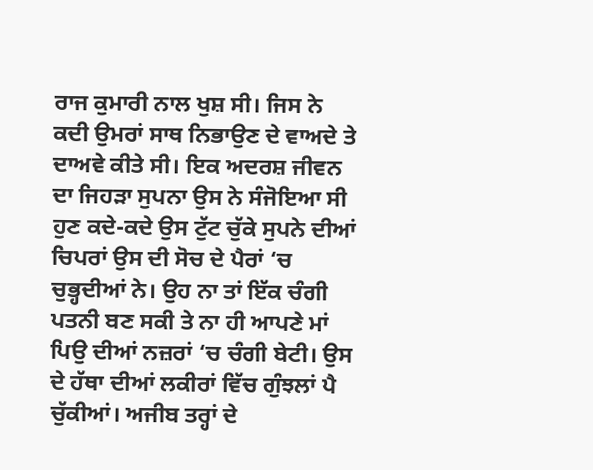ਰਾਜ ਕੁਮਾਰੀ ਨਾਲ ਖੁਸ਼ ਸੀ। ਜਿਸ ਨੇ ਕਦੀ ਉਮਰਾਂ ਸਾਥ ਨਿਭਾਉਣ ਦੇ ਵਾਅਦੇ ਤੇ ਦਾਅਵੇ ਕੀਤੇ ਸੀ। ਇਕ ਅਦਰਸ਼ ਜੀਵਨ ਦਾ ਜਿਹੜਾ ਸੁਪਨਾ ਉਸ ਨੇ ਸੰਜੋਇਆ ਸੀ ਹੁਣ ਕਦੇ-ਕਦੇ ਉਸ ਟੁੱਟ ਚੁੱਕੇ ਸੁਪਨੇ ਦੀਆਂ ਚਿਪਰਾਂ ਉਸ ਦੀ ਸੋਚ ਦੇ ਪੈਰਾਂ ‘ਚ ਚੁਭ੍ਹਦੀਆਂ ਨੇ। ਉਹ ਨਾ ਤਾਂ ਇੱਕ ਚੰਗੀ ਪਤਨੀ ਬਣ ਸਕੀ ਤੇ ਨਾ ਹੀ ਆਪਣੇ ਮਾਂ ਪਿਉ ਦੀਆਂ ਨਜ਼ਰਾਂ ‘ਚ ਚੰਗੀ ਬੇਟੀ। ਉਸ ਦੇ ਹੱਥਾ ਦੀਆਂ ਲਕੀਰਾਂ ਵਿੱਚ ਗੁੰਝਲਾਂ ਪੈ ਚੁੱਕੀਆਂ। ਅਜੀਬ ਤਰ੍ਹਾਂ ਦੇ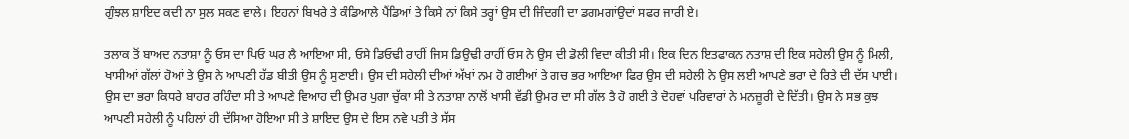ਗੁੰਝਲ ਸ਼ਾਇਦ ਕਦੀ ਨਾ ਸੁਲ ਸਕਣ ਵਾਲੇ। ਇਹਨਾਂ ਬਿਖਰੇ ਤੇ ਕੰਡਿਆਲੇ ਪੈਂਡਿਆਂ ਤੇ ਕਿਸੇ ਨਾਂ ਕਿਸੇ ਤਰ੍ਹਾਂ ਉਸ ਦੀ ਜਿੰਦਗੀ ਦਾ ਡਗਮਗਾਂਉਦਾਂ ਸਫਰ ਜਾਰੀ ਏ।

ਤਲਾਕ ਤੋਂ ਬਾਅਦ ਨਤਾਸ਼ਾ ਨੂੰ ਓਸ ਦਾ ਪਿਓ ਘਰ ਲੈ ਆਇਆ ਸੀ, ਓਸੇ ਡਿਓਢੀ ਰਾਹੀਂ ਜਿਸ ਡਿਉਢੀ ਰਾਹੀਂ ਓਸ ਨੇ ਉਸ ਦੀ ਡੋਲੀ ਵਿਦਾ ਕੀਤੀ ਸੀ। ਇਕ ਦਿਨ ਇਤਫਾਕਨ ਨਤਾਸ਼ ਦੀ ਇਕ ਸਹੇਲੀ ਉਸ ਨੂੰ ਮਿਲੀ, ਖਾਸੀਆਂ ਗੱਲਾਂ ਹੋਆਂ ਤੇ ਉਸ ਨੇ ਆਪਣੀ ਹੱਡ ਬੀਤੀ ਉਸ ਨੂੰ ਸੁਣਾਈ। ਉਸ ਦੀ ਸਹੇਲੀ ਦੀਆਂ ਅੱਖਾਂ ਨਮ ਹੋ ਗਈਆਂ ਤੇ ਗਚ ਭਰ ਆਇਆ ਫਿਰ ਉਸ ਦੀ ਸਹੇਲੀ ਨੇ ਉਸ ਲਈ ਆਪਣੇ ਭਰਾ ਦੇ ਰਿਤੇ ਦੀ ਦੱਸ ਪਾਈ। ਉਸ ਦਾ ਭਰਾ ਕਿਧਰੇ ਬਾਹਰ ਰਹਿੰਦਾ ਸੀ ਤੇ ਆਪਣੇ ਵਿਆਹ ਦੀ ਉਮਰ ਪੁਗਾ ਚੁੱਕਾ ਸੀ ਤੇ ਨਤਾਸ਼ਾ ਨਾਲੋਂ ਖਾਸੀ ਵੱਡੀ ਉਮਰ ਦਾ ਸੀ ਗੱਲ ਤੈ ਹੋ ਗਈ ਤੇ ਦੋਹਵਾਂ ਪਰਿਵਾਰਾਂ ਨੇ ਮਨਜ਼ੂਰੀ ਦੇ ਦਿੱਤੀ। ਉਸ ਨੇ ਸਭ ਕੁਝ ਆਪਣੀ ਸਹੇਲੀ ਨੂੰ ਪਹਿਲਾਂ ਹੀ ਦੱਸਿਆ ਹੋਇਆ ਸੀ ਤੇ ਸ਼ਾਇਦ ਉਸ ਦੇ ਇਸ ਨਵੇ ਪਤੀ ਤੇ ਸੱਸ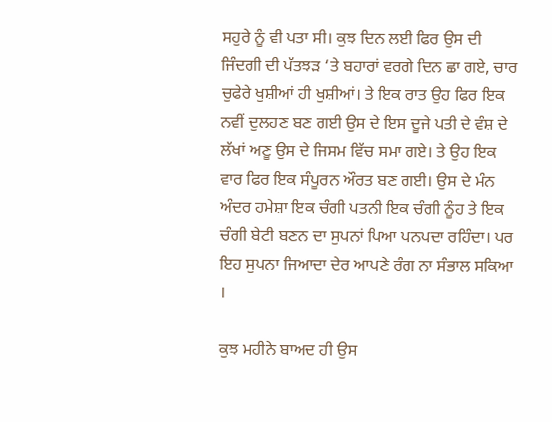ਸਹੁਰੇ ਨੂੰ ਵੀ ਪਤਾ ਸੀ। ਕੁਝ ਦਿਨ ਲਈ ਫਿਰ ਉਸ ਦੀ ਜਿੰਦਗੀ ਦੀ ਪੱਤਝੜ ‘ਤੇ ਬਹਾਰਾਂ ਵਰਗੇ ਦਿਨ ਛਾ ਗਏ, ਚਾਰ ਚੁਫੇਰੇ ਖੁਸ਼ੀਆਂ ਹੀ ਖੁਸ਼ੀਆਂ। ਤੇ ਇਕ ਰਾਤ ਉਹ ਫਿਰ ਇਕ ਨਵੀਂ ਦੁਲਹਣ ਬਣ ਗਈ ਉਸ ਦੇ ਇਸ ਦੂਜੇ ਪਤੀ ਦੇ ਵੰਸ਼ ਦੇ ਲੱਖਾਂ ਅਣੂ ਉਸ ਦੇ ਜਿਸਮ ਵਿੱਚ ਸਮਾ ਗਏ। ਤੇ ਉਹ ਇਕ ਵਾਰ ਫਿਰ ਇਕ ਸੰਪੂਰਨ ਔਰਤ ਬਣ ਗਈ। ਉਸ ਦੇ ਮੰਨ ਅੰਦਰ ਹਮੇਸ਼ਾ ਇਕ ਚੰਗੀ ਪਤਨੀ ਇਕ ਚੰਗੀ ਨੂੰਹ ਤੇ ਇਕ ਚੰਗੀ ਬੇਟੀ ਬਣਨ ਦਾ ਸੁਪਨਾਂ ਪਿਆ ਪਨਪਦਾ ਰਹਿੰਦਾ। ਪਰ ਇਹ ਸੁਪਨਾ ਜਿਆਦਾ ਦੇਰ ਆਪਣੇ ਰੰਗ ਨਾ ਸੰਭਾਲ ਸਕਿਆ ।

ਕੁਝ ਮਹੀਨੇ ਬਾਅਦ ਹੀ ਉਸ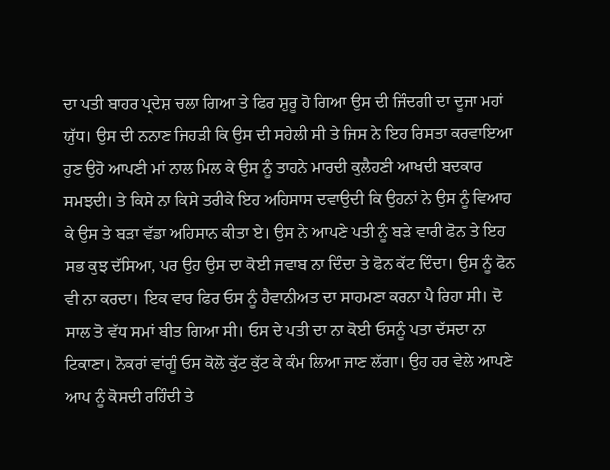ਦਾ ਪਤੀ ਬਾਹਰ ਪ੍ਰਦੇਸ਼ ਚਲਾ ਗਿਆ ਤੇ ਫਿਰ ਸ਼ੁਰੂ ਹੋ ਗਿਆ ਉਸ ਦੀ ਜਿੰਦਗੀ ਦਾ ਦੂਜਾ ਮਹਾਂ ਯੁੱਧ। ਉਸ ਦੀ ਨਨਾਣ ਜਿਹੜੀ ਕਿ ਉਸ ਦੀ ਸਹੇਲੀ ਸੀ ਤੇ ਜਿਸ ਨੇ ਇਹ ਰਿਸਤਾ ਕਰਵਾਇਆ ਹੁਣ ਉਹੋ ਆਪਣੀ ਮਾਂ ਨਾਲ ਮਿਲ ਕੇ ਉਸ ਨੂੰ ਤਾਹਨੇ ਮਾਰਦੀ ਕੁਲੈਹਣੀ ਆਖਦੀ ਬਦਕਾਰ ਸਮਝਦੀ। ਤੇ ਕਿਸੇ ਨਾ ਕਿਸੇ ਤਰੀਕੇ ਇਹ ਅਹਿਸਾਸ ਦਵਾਉਦੀ ਕਿ ਉਹਨਾਂ ਨੇ ਉਸ ਨੂੰ ਵਿਆਹ ਕੇ ਉਸ ਤੇ ਬੜਾ ਵੱਡਾ ਅਹਿਸਾਨ ਕੀਤਾ ਏ। ਉਸ ਨੇ ਆਪਣੇ ਪਤੀ ਨੂੰ ਬੜੇ ਵਾਰੀ ਫੋਨ ਤੇ ਇਹ ਸਭ ਕੁਝ ਦੱਸਿਆ, ਪਰ ਉਹ ਉਸ ਦਾ ਕੋਈ ਜਵਾਬ ਨਾ ਦਿੰਦਾ ਤੇ ਫੋਨ ਕੱਟ ਦਿੰਦਾ। ਉਸ ਨੂੰ ਫੋਨ ਵੀ ਨਾ ਕਰਦਾ। ਇਕ ਵਾਰ ਫਿਰ ਓਸ ਨੂੰ ਹੈਵਾਨੀਅਤ ਦਾ ਸਾਹਮਣਾ ਕਰਨਾ ਪੈ ਰਿਹਾ ਸੀ। ਦੋ ਸਾਲ ਤੋ ਵੱਧ ਸਮਾਂ ਬੀਤ ਗਿਆ ਸੀ। ਓਸ ਦੇ ਪਤੀ ਦਾ ਨਾ ਕੋਈ ਓਸਨੂੰ ਪਤਾ ਦੱਸਦਾ ਨਾ ਟਿਕਾਣਾ। ਨੋਕਰਾਂ ਵਾਂਗੂੰ ਓਸ ਕੋਲੋ ਕੁੱਟ ਕੁੱਟ ਕੇ ਕੰਮ ਲਿਆ ਜਾਣ ਲੱਗਾ। ਉਹ ਹਰ ਵੇਲੇ ਆਪਣੇ ਆਪ ਨੂੰ ਕੋਸਦੀ ਰਹਿੰਦੀ ਤੇ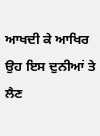ਆਖਦੀ ਕੇ ਆਖਿਰ ਉਹ ਇਸ ਦੁਨੀਆਂ ਤੇ ਲੈਣ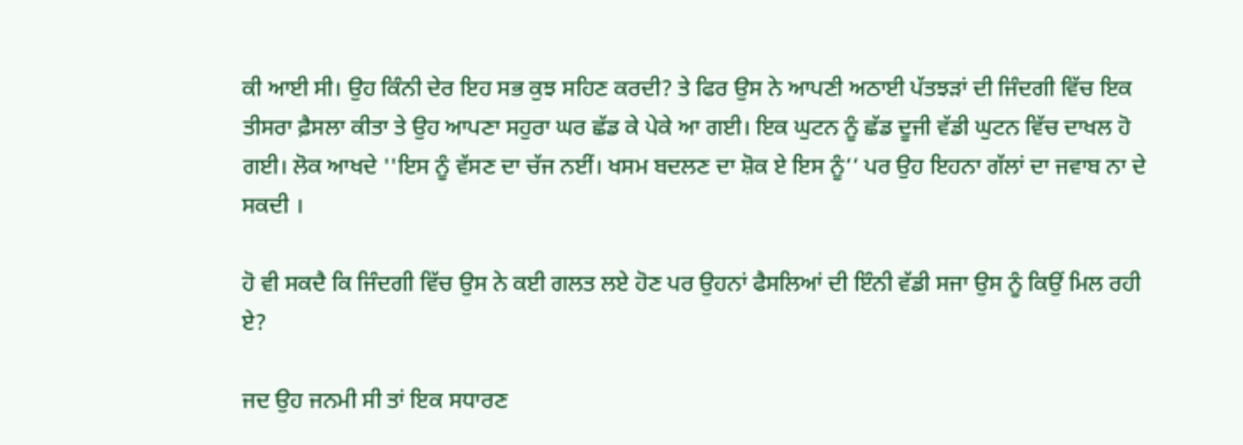ਕੀ ਆਈ ਸੀ। ਉਹ ਕਿੰਨੀ ਦੇਰ ਇਹ ਸਭ ਕੁਝ ਸਹਿਣ ਕਰਦੀ? ਤੇ ਫਿਰ ਉਸ ਨੇ ਆਪਣੀ ਅਠਾਈ ਪੱਤਝੜਾਂ ਦੀ ਜਿੰਦਗੀ ਵਿੱਚ ਇਕ ਤੀਸਰਾ ਫ਼ੈਸਲਾ ਕੀਤਾ ਤੇ ਉਹ ਆਪਣਾ ਸਹੁਰਾ ਘਰ ਛੱਡ ਕੇ ਪੇਕੇ ਆ ਗਈ। ਇਕ ਘੁਟਨ ਨੂੰ ਛੱਡ ਦੂਜੀ ਵੱਡੀ ਘੁਟਨ ਵਿੱਚ ਦਾਖਲ ਹੋ ਗਈ। ਲੋਕ ਆਖਦੇ ''ਇਸ ਨੂੰ ਵੱਸਣ ਦਾ ਚੱਜ ਨਈਂ। ਖਸਮ ਬਦਲਣ ਦਾ ਸ਼ੋਕ ਏ ਇਸ ਨੂੰ‘‘ ਪਰ ਉਹ ਇਹਨਾ ਗੱਲਾਂ ਦਾ ਜਵਾਬ ਨਾ ਦੇ ਸਕਦੀ ।

ਹੋ ਵੀ ਸਕਦੈ ਕਿ ਜਿੰਦਗੀ ਵਿੱਚ ਉਸ ਨੇ ਕਈ ਗਲਤ ਲਏ ਹੋਣ ਪਰ ਉਹਨਾਂ ਫੈਸਲਿਆਂ ਦੀ ਇੰਨੀ ਵੱਡੀ ਸਜਾ ਉਸ ਨੂੰ ਕਿਉਂ ਮਿਲ ਰਹੀ ਏ?

ਜਦ ਉਹ ਜਨਮੀ ਸੀ ਤਾਂ ਇਕ ਸਧਾਰਣ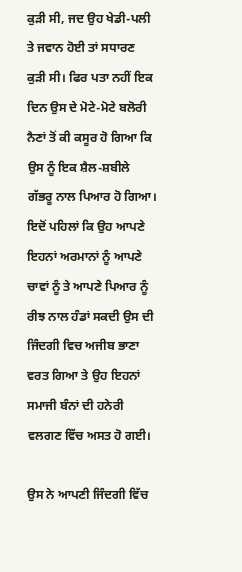ਕੁੜੀ ਸੀ, ਜਦ ਉਹ ਖੇਡੀ-ਪਲੀ ਤੇ ਜਵਾਨ ਹੋਈ ਤਾਂ ਸਧਾਰਣ ਕੁੜੀ ਸੀ। ਫਿਰ ਪਤਾ ਨਹੀਂ ਇਕ ਦਿਨ ਉਸ ਦੇ ਮੋਟੇ-ਮੋਟੇ ਬਲੋਰੀ ਨੈਣਾਂ ਤੋਂ ਕੀ ਕਸੂਰ ਹੋ ਗਿਆ ਕਿ ਉਸ ਨੂੰ ਇਕ ਸ਼ੈਲ-ਸ਼ਬੀਲੇ ਗੱਭਰੂ ਨਾਲ ਪਿਆਰ ਹੋ ਗਿਆ। ਇਦੋਂ ਪਹਿਲਾਂ ਕਿ ਉਹ ਆਪਣੇ ਇਹਨਾਂ ਅਰਮਾਨਾਂ ਨੂੰ ਆਪਣੇ ਚਾਵਾਂ ਨੂੰ ਤੇ ਆਪਣੇ ਪਿਆਰ ਨੂੰ ਰੀਝ ਨਾਲ ਹੰਡਾਂ ਸਕਦੀ ਉਸ ਦੀ ਜਿੰਦਗੀ ਵਿਚ ਅਜੀਬ ਭਾਣਾ ਵਰਤ ਗਿਆ ਤੇ ਉਹ ਇਹਨਾਂ ਸਮਾਜੀ ਬੰਨਾਂ ਦੀ ਹਨੇਰੀ ਵਲਗਣ ਵਿੱਚ ਅਸਤ ਹੋ ਗਈ।

ਉਸ ਨੇ ਆਪਣੀ ਜਿੰਦਗੀ ਵਿੱਚ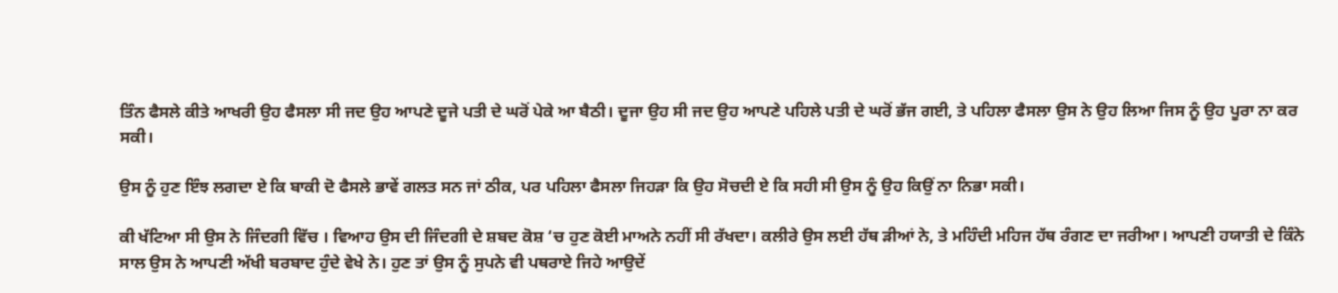ਤਿੰਨ ਫੈਸਲੇ ਕੀਤੇ ਆਖਰੀ ਉਹ ਫੈਸਲਾ ਸੀ ਜਦ ਉਹ ਆਪਣੇ ਦੂਜੇ ਪਤੀ ਦੇ ਘਰੋਂ ਪੇਕੇ ਆ ਬੈਠੀ। ਦੂਜਾ ਉਹ ਸੀ ਜਦ ਉਹ ਆਪਣੇ ਪਹਿਲੇ ਪਤੀ ਦੇ ਘਰੋਂ ਭੱਜ ਗਈ, ਤੇ ਪਹਿਲਾ ਫੈਸਲਾ ਉਸ ਨੇ ਉਹ ਲਿਆ ਜਿਸ ਨੂੰ ਉਹ ਪੂਰਾ ਨਾ ਕਰ ਸਕੀ।

ਉਸ ਨੂੰ ਹੁਣ ਇੰਝ ਲਗਦਾ ਏ ਕਿ ਬਾਕੀ ਦੋ ਫੈਸਲੇ ਭਾਵੇਂ ਗਲਤ ਸਨ ਜਾਂ ਠੀਕ, ਪਰ ਪਹਿਲਾ ਫੈਸਲਾ ਜਿਹੜਾ ਕਿ ਉਹ ਸੋਚਦੀ ਏ ਕਿ ਸਹੀ ਸੀ ਉਸ ਨੂੰ ਉਹ ਕਿਉਂ ਨਾ ਨਿਭਾ ਸਕੀ।

ਕੀ ਖੱਟਿਆ ਸੀ ਉਸ ਨੇ ਜਿੰਦਗੀ ਵਿੱਚ । ਵਿਆਹ ਉਸ ਦੀ ਜਿੰਦਗੀ ਦੇ ਸ਼ਬਦ ਕੋਸ਼ ‘ਚ ਹੁਣ ਕੋਈ ਮਾਅਨੇ ਨਹੀਂ ਸੀ ਰੱਖਦਾ। ਕਲੀਰੇ ਉਸ ਲਈ ਹੱਥ ੜੀਆਂ ਨੇ, ਤੇ ਮਹਿੰਦੀ ਮਹਿਜ ਹੱਥ ਰੰਗਣ ਦਾ ਜਰੀਆ। ਆਪਣੀ ਹਯਾਤੀ ਦੇ ਕਿੰਨੇ ਸਾਲ ਉਸ ਨੇ ਆਪਣੀ ਅੱਖੀ ਬਰਬਾਦ ਹੁੰਦੇ ਵੇਖੇ ਨੇ। ਹੁਣ ਤਾਂ ਉਸ ਨੂੰ ਸੁਪਨੇ ਵੀ ਪਥਰਾਏ ਜਿਹੇ ਆਉਦੇਂ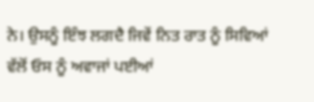ਨੇ। ਉਸਨੂੰ ਇੰਝ ਲਗਦੈ ਜਿਵੇਂ ਨਿਤ ਰਾਤ ਨੂੰ ਸਿਵਿਆਂ ਵੱਲੋਂ ਓਸ ਨੂੰ ਅਵਾਜਾਂ ਪਈਆਂ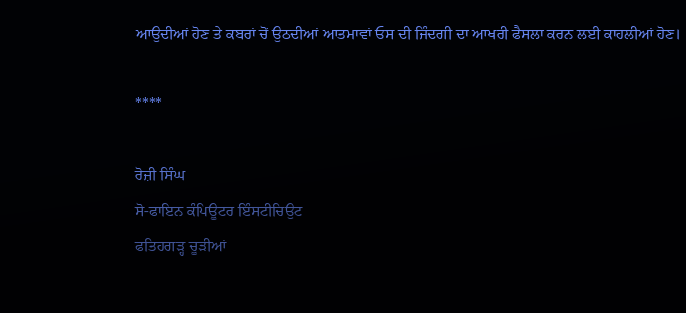ਆਉਦੀਆਂ ਹੋਣ ਤੇ ਕਬਰਾਂ ਚੋਂ ਉਠਦੀਆਂ ਆਤਮਾਵਾਂ ਓਸ ਦੀ ਜਿੰਦਗੀ ਦਾ ਆਖਰੀ ਫੈਸਲਾ ਕਰਨ ਲਈ ਕਾਹਲੀਆਂ ਹੋਣ।

****

ਰੋਜ਼ੀ ਸਿੰਘ
ਸੋ-ਫਾਇਨ ਕੰਪਿਊਟਰ ਇੰਸਟੀਚਿਉਟ
ਫਤਿਹਗੜ੍ਹ ਚੂੜੀਆਂ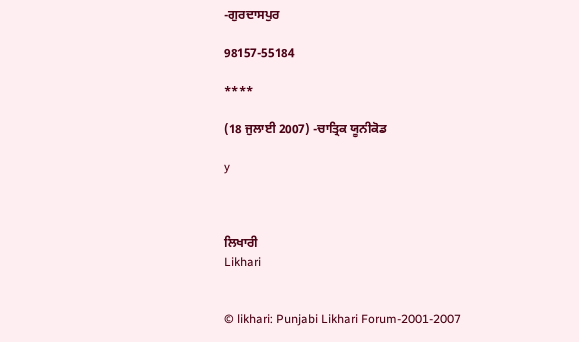-ਗੁਰਦਾਸਪੁਰ

98157-55184

****

(18 ਜੁਲਾਈ 2007) -ਚਾਤ੍ਰਿਕ ਯੂਨੀਕੋਡ

y



ਲਿਖਾਰੀ
Likhari


© likhari: Punjabi Likhari Forum-2001-2007